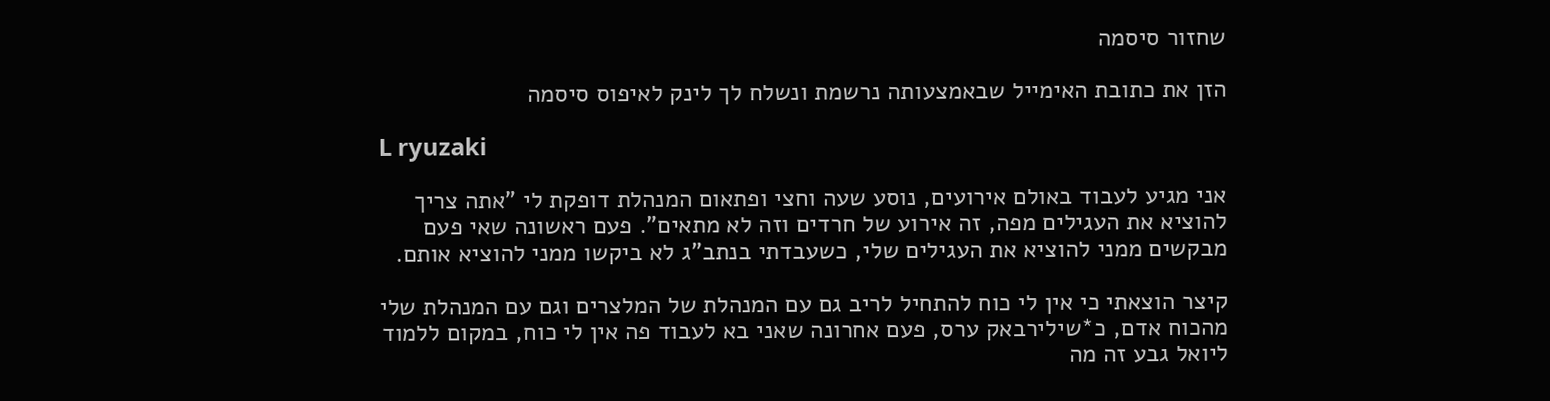שחזור סיסמה

הזן את כתובת האימייל שבאמצעותה נרשמת ונשלח לך לינק לאיפוס סיסמה

L ryuzaki

אני מגיע לעבוד באולם אירועים, נוסע שעה וחצי ופתאום המנהלת דופקת לי "אתה צריך להוציא את העגילים מפה, זה אירוע של חרדים וזה לא מתאים". פעם ראשונה שאי פעם מבקשים ממני להוציא את העגילים שלי, כשעבדתי בנתב"ג לא ביקשו ממני להוציא אותם.

קיצר הוצאתי כי אין לי כוח להתחיל לריב גם עם המנהלת של המלצרים וגם עם המנהלת שלי מהכוח אדם, כ*שילירבאק ערס, פעם אחרונה שאני בא לעבוד פה אין לי כוח, במקום ללמוד ליואל גבע זה מה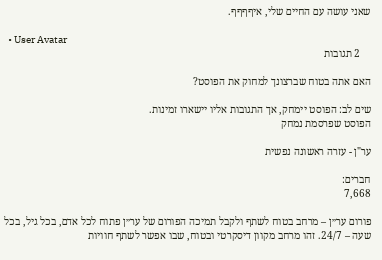שאני עושה עם החיים שלי, איףףףף.

  • User Avatar
    2 תגובות

האם אתה בטוח שברצונך למחוק את הפוסט?

שים לב: הפוסט יימחק, אך התגובות אליו יישארו זמינות.
הפוסט שפרסמת נמחק

ער"ן - עזרה ראשונה נפשית

חברים:
7,668

פורום ער״ן – מרחב בטוח לשתף ולקבל תמיכה הפורום של ער״ן פתוח לכל אדם, בכל גיל, בכל שעה – 24/7. זהו מרחב מקוון דיסקרטי ובטוח, שבו אפשר לשתף חוויות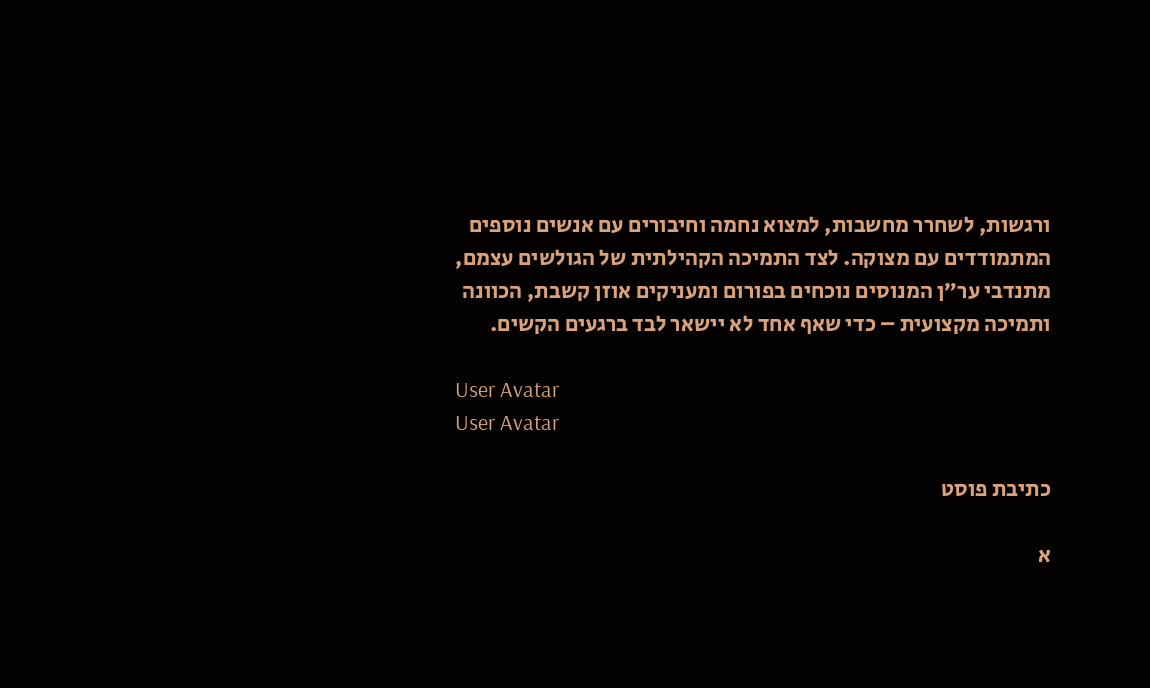ורגשות, לשחרר מחשבות, למצוא נחמה וחיבורים עם אנשים נוספים המתמודדים עם מצוקה. לצד התמיכה הקהילתית של הגולשים עצמם, מתנדבי ער״ן המנוסים נוכחים בפורום ומעניקים אוזן קשבת, הכוונה ותמיכה מקצועית – כדי שאף אחד לא יישאר לבד ברגעים הקשים.

User Avatar
User Avatar

כתיבת פוסט

א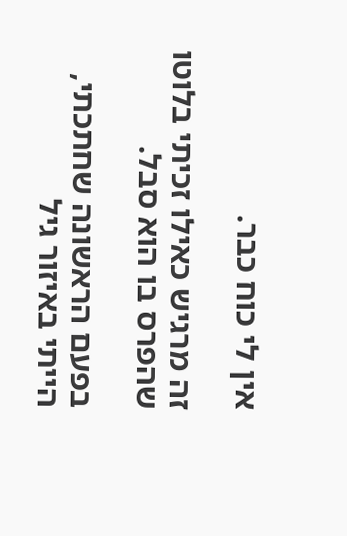אין לי כוח כבר.

זה מרגיש כאילו זכיתי בלוטו שהפרס בו הוא סבל.

בפעם הראשונה שחתכתי, הייתי באיזור גיל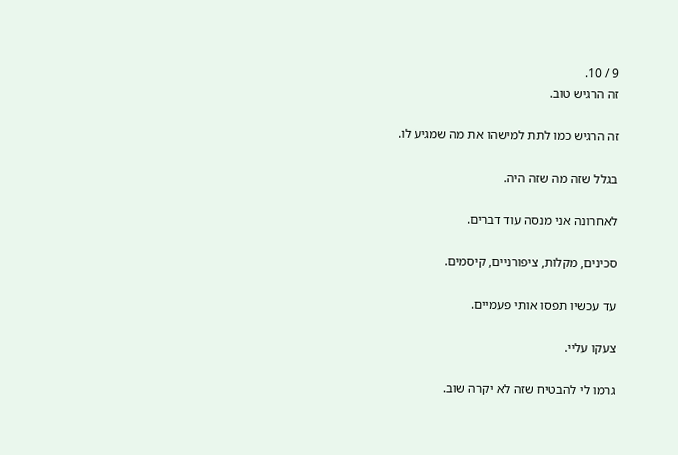9 / 10.
זה הרגיש טוב.

זה הרגיש כמו לתת למישהו את מה שמגיע לו.

בגלל שזה מה שזה היה.

לאחרונה אני מנסה עוד דברים.

סכינים, מקלות, ציפורניים, קיסמים.

עד עכשיו תפסו אותי פעמיים.

צעקו עליי.

גרמו לי להבטיח שזה לא יקרה שוב.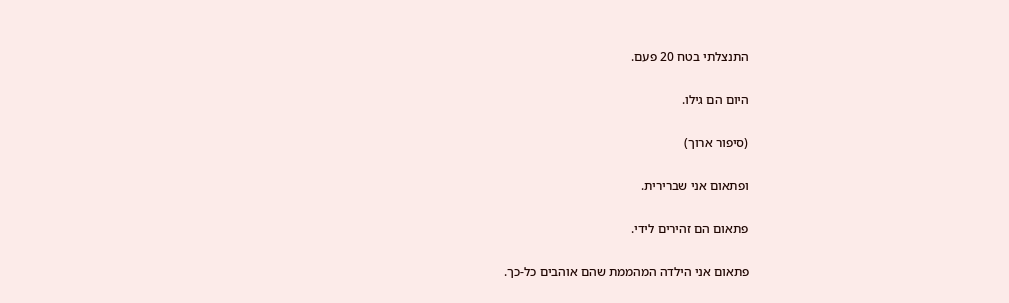התנצלתי בטח 20 פעם.

היום הם גילו.

(סיפור ארוך)

ופתאום אני שברירית.

פתאום הם זהירים לידי.

פתאום אני הילדה המהממת שהם אוהבים כל-כך.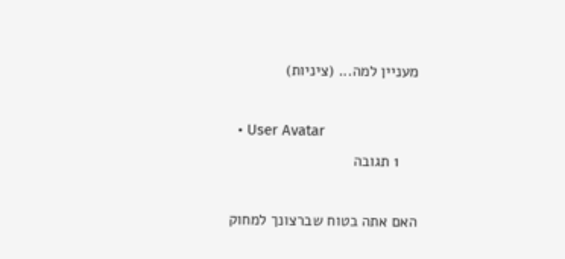מעניין למה... (ציניות)

  • User Avatar
    1 תגובה

האם אתה בטוח שברצונך למחוק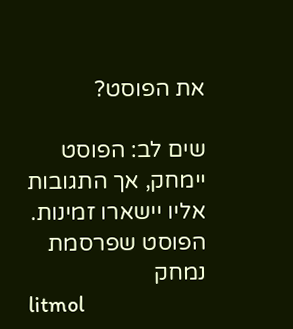את הפוסט?

שים לב: הפוסט יימחק, אך התגובות אליו יישארו זמינות.
הפוסט שפרסמת נמחק
litmol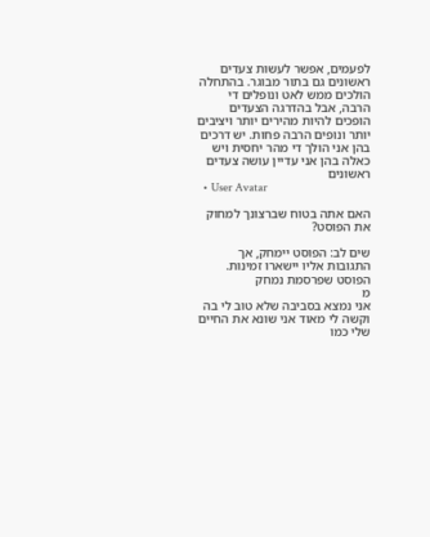לפעמים, אפשר לעשות צעדים ראשונים גם בתור מבוגר. בהתחלה הולכים ממש לאט ונופלים די הרבה, אבל בהדרגה הצעדים הופכים להיות מהירים יותר ויציבים יותר ונופים הרבה פחות. יש דרכים בהן אני הולך די מהר יחסית ויש כאלה בהן אני עדיין עושה צעדים ראשונים
  • User Avatar

האם אתה בטוח שברצונך למחוק את הפוסט?

שים לב: הפוסט יימחק, אך התגובות אליו יישארו זמינות.
הפוסט שפרסמת נמחק
מ
אני נמצא בסביבה שלא טוב לי בה וקשה לי מאוד אני שונא את החיים שלי כמו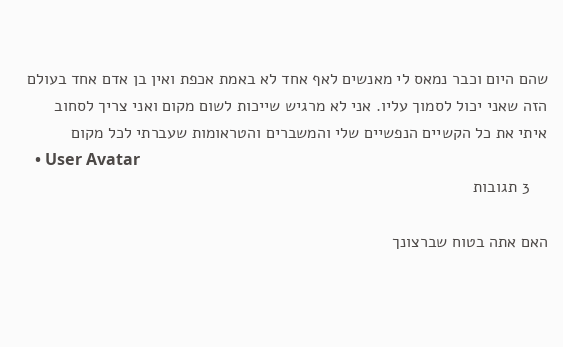שהם היום וכבר נמאס לי מאנשים לאף אחד לא באמת אכפת ואין בן אדם אחד בעולם הזה שאני יכול לסמוך עליו. אני לא מרגיש שייכות לשום מקום ואני צריך לסחוב איתי את כל הקשיים הנפשיים שלי והמשברים והטראומות שעברתי לכל מקום
  • User Avatar
    3 תגובות

האם אתה בטוח שברצונך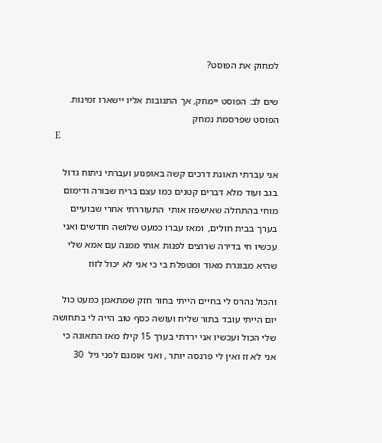למחוק את הפוסט?

שים לב: הפוסט יימחק, אך התגובות אליו יישארו זמינות.
הפוסט שפרסמת נמחק
E

אני עברתי תאונת דרכים קשה באופנוע ועברתי ניתוח גדול בגב ועוד מלא דברים קטנים כמו עצם בריח שבורה ודימום מוחי בהתחלה שאישפזו אותי  התעוררתי אחרי שבועיים בערך בבית חולים,  ומאז עברו כמעט שלושה חודשים ואני עכשיו חי בדירה שרוצים לפנות אותי ממנה עם אמא שלי שהיא מבוגרת מאוד ומטפלת בי כי אני לא יכול לזוז

והכול נהרס לי בחיים הייתי בחור חזק שמתאמן כמעט כול יום הייתי עובד בתור שליח ועושה כסף טוב הייה לי בתחושה שלי הכול ועכשיו אני ירדתי בערך 15 קילו מאז התאונה כי אני לא זז ואין לי פרנסה יותר , ואני אומנם לפני גיל  30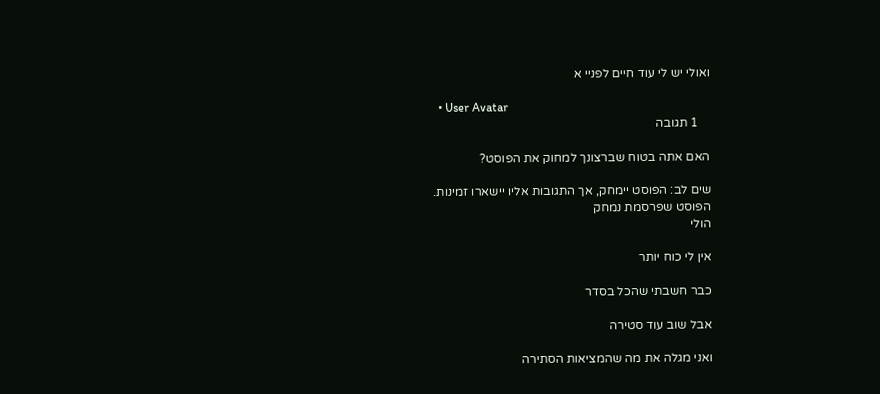ואולי יש לי עוד חיים לפניי א

  • User Avatar
    1 תגובה

האם אתה בטוח שברצונך למחוק את הפוסט?

שים לב: הפוסט יימחק, אך התגובות אליו יישארו זמינות.
הפוסט שפרסמת נמחק
הולי

אין לי כוח יותר

כבר חשבתי שהכל בסדר

אבל שוב עוד סטירה

ואני מגלה את מה שהמציאות הסתירה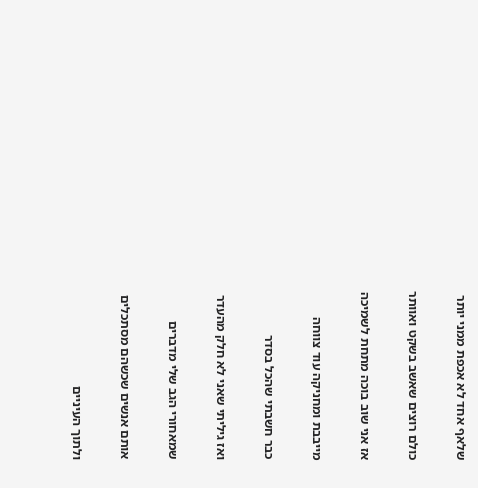שלאף אחד לא אכפת ממני יותר

כולם רוצים שאשב בשקט ואוותר

אז אני שוב בוכה מתחת לשמיכה

מייבבת ומחניקה עוד צווחה

כבר חשבתי שהכל בסדר

ואז גיליתי שאני לא חלק מהעדר

שמאחורי הגב שלי מדברים

אותם אנשים שכשהם מסתכלים

ולתוך העיניים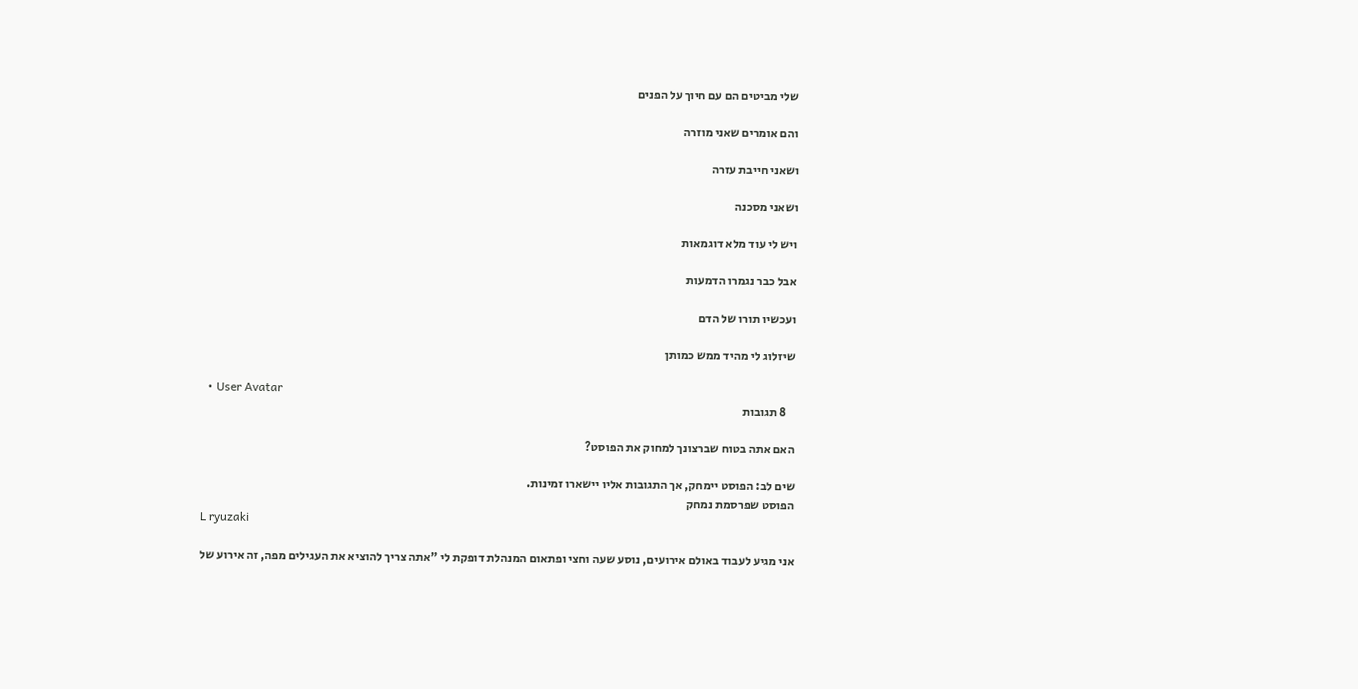שלי מביטים הם עם חיוך על הפנים

והם אומרים שאני מוזרה

ושאני חייבת עזרה

ושאני מסכנה

ויש לי עוד מלא דוגמאות

אבל כבר נגמרו הדמעות

ועכשיו תורו של הדם

שיזלוג לי מהיד ממש כמותן

  • User Avatar
    8 תגובות

האם אתה בטוח שברצונך למחוק את הפוסט?

שים לב: הפוסט יימחק, אך התגובות אליו יישארו זמינות.
הפוסט שפרסמת נמחק
L ryuzaki

אני מגיע לעבוד באולם אירועים, נוסע שעה וחצי ופתאום המנהלת דופקת לי "אתה צריך להוציא את העגילים מפה, זה אירוע של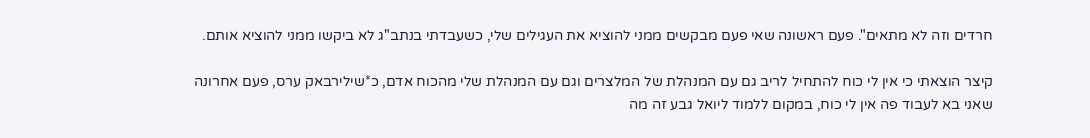חרדים וזה לא מתאים". פעם ראשונה שאי פעם מבקשים ממני להוציא את העגילים שלי, כשעבדתי בנתב"ג לא ביקשו ממני להוציא אותם.

קיצר הוצאתי כי אין לי כוח להתחיל לריב גם עם המנהלת של המלצרים וגם עם המנהלת שלי מהכוח אדם, כ*שילירבאק ערס, פעם אחרונה שאני בא לעבוד פה אין לי כוח, במקום ללמוד ליואל גבע זה מה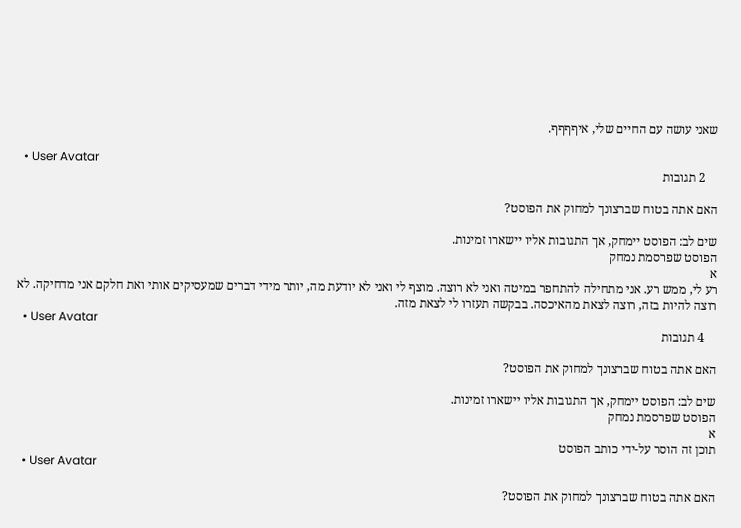שאני עושה עם החיים שלי, איףףףף.

  • User Avatar
    2 תגובות

האם אתה בטוח שברצונך למחוק את הפוסט?

שים לב: הפוסט יימחק, אך התגובות אליו יישארו זמינות.
הפוסט שפרסמת נמחק
א
רע לי, ממש רע. אני מתחילה להתחפר במיטה ואני לא רוצה. מוצף לי ואני לא יודעת מה, יותר מידי דברים שמעסיקים אותי ואת חלקם אני מדחיקה. לא רוצה להיות בזה, רוצה לצאת מהאיכסה. בבקשה תעזרו לי לצאת מזה.
  • User Avatar
    4 תגובות

האם אתה בטוח שברצונך למחוק את הפוסט?

שים לב: הפוסט יימחק, אך התגובות אליו יישארו זמינות.
הפוסט שפרסמת נמחק
א
תוכן זה הוסר על-ידי כותב הפוסט
  • User Avatar

האם אתה בטוח שברצונך למחוק את הפוסט?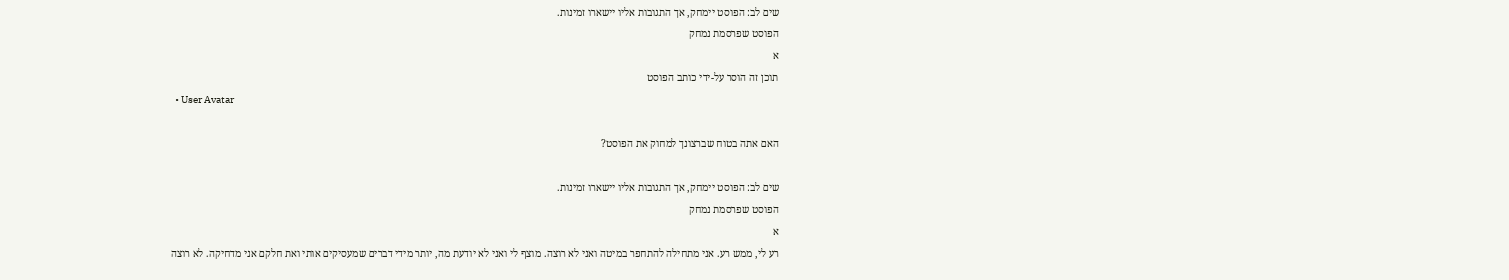שים לב: הפוסט יימחק, אך התגובות אליו יישארו זמינות.
הפוסט שפרסמת נמחק
א
תוכן זה הוסר על-ידי כותב הפוסט
  • User Avatar

האם אתה בטוח שברצונך למחוק את הפוסט?

שים לב: הפוסט יימחק, אך התגובות אליו יישארו זמינות.
הפוסט שפרסמת נמחק
א
רע לי, ממש רע. אני מתחילה להתחפר במיטה ואני לא רוצה. מוצף לי ואני לא יודעת מה, יותר מידי דברים שמעסיקים אותי ואת חלקם אני מדחיקה. לא רוצה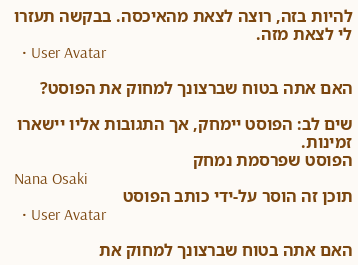להיות בזה, רוצה לצאת מהאיכסה. בבקשה תעזרו לי לצאת מזה.
  • User Avatar

האם אתה בטוח שברצונך למחוק את הפוסט?

שים לב: הפוסט יימחק, אך התגובות אליו יישארו זמינות.
הפוסט שפרסמת נמחק
Nana Osaki
תוכן זה הוסר על-ידי כותב הפוסט
  • User Avatar

האם אתה בטוח שברצונך למחוק את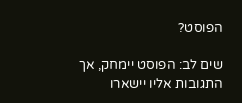הפוסט?

שים לב: הפוסט יימחק, אך התגובות אליו יישארו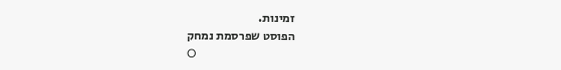זמינות.
הפוסט שפרסמת נמחק
O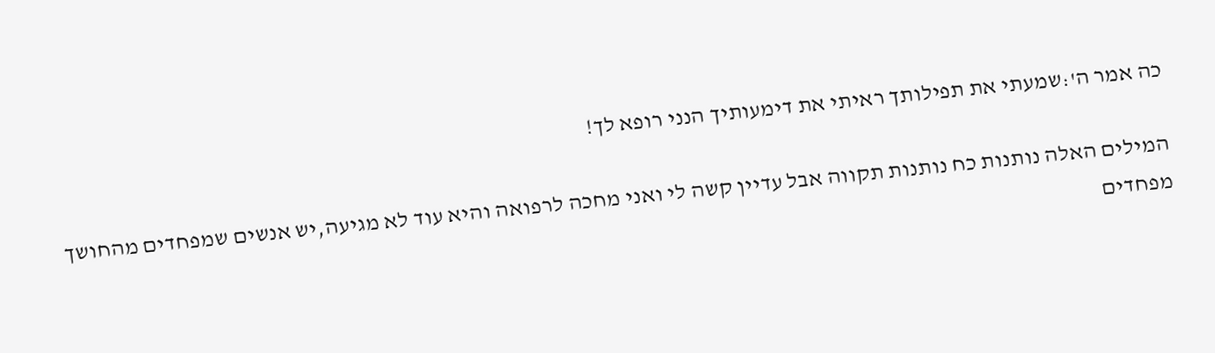כה אמר ה':שמעתי את תפילותך ראיתי את דימעותיך הנני רופא לך!

המילים האלה נותנות כח נותנות תקווה אבל עדיין קשה לי ואני מחכה לרפואה והיא עוד לא מגיעה,יש אנשים שמפחדים מהחושך מפחדים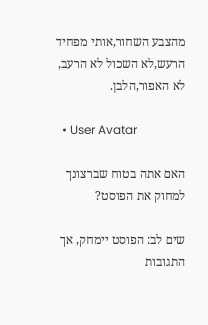מהצבע השחור,אותי מפחיד הרעש,לא השכול לא הרעב, לא האפור,הלבן.

  • User Avatar

האם אתה בטוח שברצונך למחוק את הפוסט?

שים לב: הפוסט יימחק, אך התגובות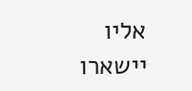אליו יישארו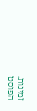זמינות.
הפוסט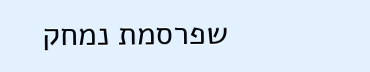שפרסמת נמחק